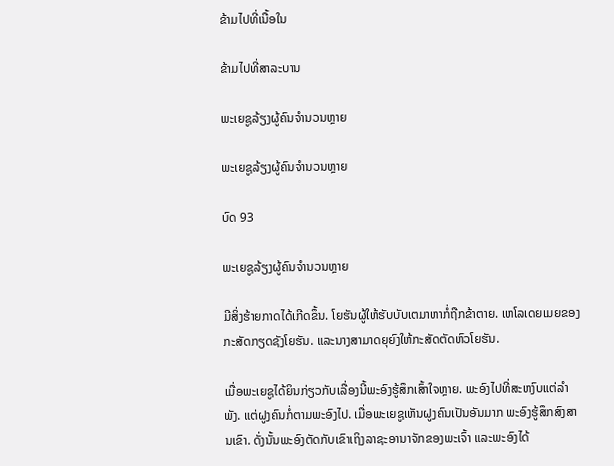ຂ້າມໄປທີ່ເນື້ອໃນ

ຂ້າມໄປທີ່ສາລະບານ

ພະເຍຊູລ້ຽງຜູ້ຄົນຈຳນວນຫຼາຍ

ພະເຍຊູລ້ຽງຜູ້ຄົນຈຳນວນຫຼາຍ

ບົດ 93

ພະເຍຊູລ້ຽງຜູ້ຄົນຈຳນວນຫຼາຍ

ມີສິ່ງຮ້າຍກາດໄດ້ເກີດຂຶ້ນ. ໂຍຮັນຜູ້ໃຫ້ຮັບບັບເຕມາຫາກໍ່ຖືກຂ້າຕາຍ. ເຫໂລເດຍເມຍຂອງກະສັດກຽດຊັງໂຍຮັນ. ແລະນາງສາມາດຍຸຍົງໃຫ້ກະສັດຕັດຫົວໂຍຮັນ.

ເມື່ອພະເຍຊູໄດ້ຍິນກ່ຽວກັບເລື່ອງນີ້ພະອົງຮູ້ສຶກເສົ້າໃຈຫຼາຍ. ພະອົງໄປທີ່ສະຫງົບແຕ່ລຳພັງ. ແຕ່ຝູງຄົນກໍ່ຕາມພະອົງໄປ. ເມື່ອພະເຍຊູເຫັນຝູງຄົນເປັນອັນມາກ ພະອົງຮູ້ສຶກສົງສານເຂົາ. ດັ່ງນັ້ນພະອົງຕັດກັບເຂົາເຖິງລາຊະອານາຈັກຂອງພະເຈົ້າ ແລະພະອົງໄດ້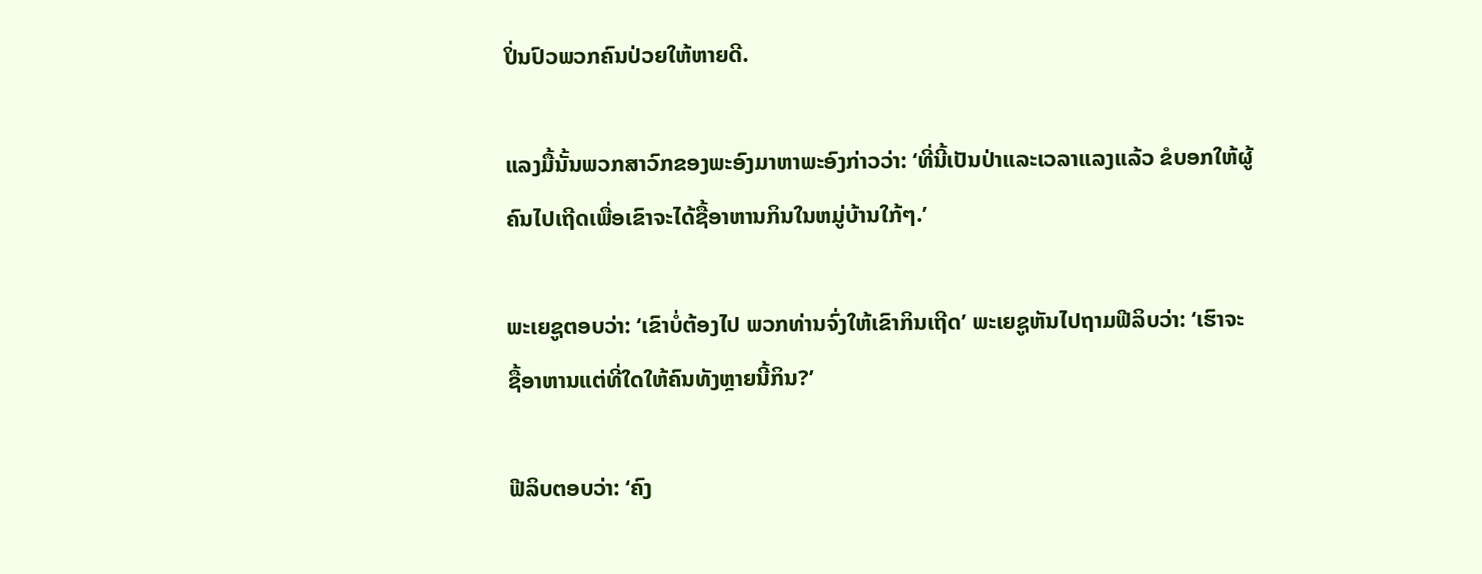ປິ່ນປົວພວກຄົນປ່ວຍໃຫ້ຫາຍດີ.

ແລງມື້ນັ້ນພວກສາວົກຂອງພະອົງມາຫາພະອົງກ່າວວ່າ: ‘ທີ່ນີ້ເປັນປ່າແລະເວລາແລງແລ້ວ ຂໍບອກໃຫ້ຜູ້ຄົນໄປເຖີດເພື່ອເຂົາຈະໄດ້ຊື້ອາຫານກິນໃນຫມູ່ບ້ານໃກ້ໆ.’

ພະເຍຊູຕອບວ່າ: ‘ເຂົາບໍ່ຕ້ອງໄປ ພວກທ່ານຈົ່ງໃຫ້ເຂົາກິນເຖີດ’ ພະເຍຊູຫັນໄປຖາມຟີລິບວ່າ: ‘ເຮົາຈະຊື້ອາຫານແຕ່ທີ່ໃດໃຫ້ຄົນທັງຫຼາຍນີ້ກິນ?’

ຟີລິບຕອບວ່າ: ‘ຄົງ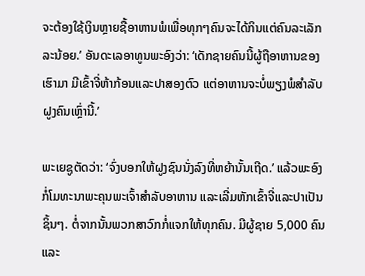ຈະຕ້ອງໃຊ້ເງິນຫຼາຍຊື້ອາຫານພໍເພື່ອທຸກໆຄົນຈະໄດ້ກິນແຕ່ຄົນລະເລັກລະນ້ອຍ.’ ອັນດະເລອາທູນພະອົງວ່າ: ‘ເດັກຊາຍຄົນນີ້ຜູ້ຖືອາຫານຂອງເຮົາມາ ມີເຂົ້າຈີ່ຫ້າກ້ອນແລະປາສອງຕົວ ແຕ່ອາຫານຈະບໍ່ພຽງພໍສຳລັບຝູງຄົນເຫຼົ່ານີ້.’

ພະເຍຊູຕັດວ່າ: ‘ຈົ່ງບອກໃຫ້ຝູງຊົນນັ່ງລົງທີ່ຫຍ້ານັ້ນເຖີດ.’ ແລ້ວພະອົງກໍ່ໂມທະນາພະຄຸນພະເຈົ້າສຳລັບອາຫານ ແລະເລີ່ມຫັກເຂົ້າຈີ່ແລະປາເປັນຊິ້ນໆ. ຕໍ່ຈາກນັ້ນພວກສາວົກກໍ່ແຈກໃຫ້ທຸກຄົນ. ມີຜູ້ຊາຍ 5,000 ຄົນ ແລະ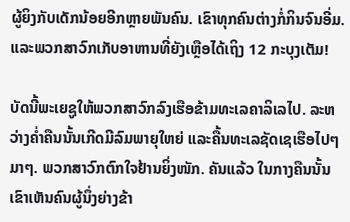ຜູ້ຍິງກັບເດັກນ້ອຍອີກຫຼາຍພັນຄົນ. ເຂົາທຸກຄົນຕ່າງກໍ່ກິນຈົນອີ່ມ. ແລະພວກສາວົກເກັບອາຫານທີ່ຍັງເຫຼືອໄດ້ເຖິງ 12 ກະບຸງເຕັມ!

ບັດນີ້ພະເຍຊູໃຫ້ພວກສາວົກລົງເຮືອຂ້າມທະເລຄາລິເລໄປ. ລະຫວ່າງຄ່ຳຄືນນັ້ນເກີດມີລົມພາຍຸໃຫຍ່ ແລະຄື້ນທະເລຊັດເຊເຮືອໄປໆມາໆ. ພວກສາວົກຕົກໃຈຢ້ານຍິ່ງໜັກ. ຄັນແລ້ວ ໃນກາງຄືນນັ້ນ ເຂົາເຫັນຄົນຜູ້ນຶ່ງຍ່າງຂ້າ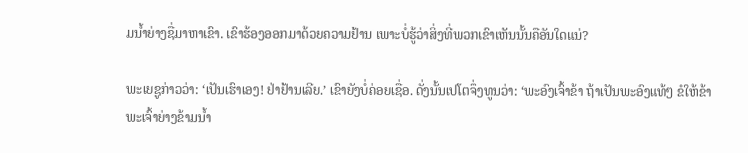ມນ້ຳຍ່າງຊື່ມາຫາເຂົາ. ເຂົາຮ້ອງອອກມາດ້ວຍຄວາມຢ້ານ ເພາະບໍ່ຮູ້ວ່າສິ່ງທີ່ພວກເຂົາເຫັນນັ້ນຄືອັນໃດແນ່?

ພະເຍຊູກ່າວວ່າ: ‘ເປັນເຮົາເອງ! ຢ່າຢ້ານເລີຍ.’ ເຂົາຍັງບໍ່ຄ່ອຍເຊື່ອ. ດັ່ງນັ້ນເປໂຕຈຶ່ງທູນວ່າ: ‘ພະອົງເຈົ້າຂ້າ ຖ້າເປັນພະອົງແທ້ໆ ຂໍໃຫ້ຂ້າພະເຈົ້າຍ່າງຂ້າມນ້ຳ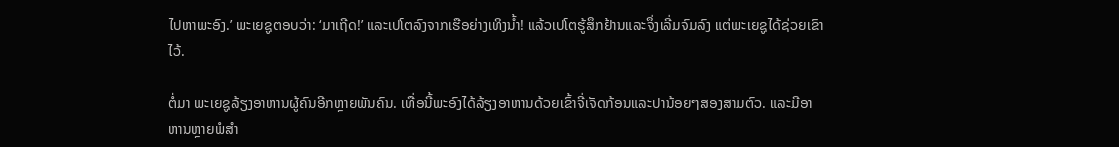ໄປຫາພະອົງ.’ ພະເຍຊູຕອບວ່າ: ‘ມາເຖີດ!’ ແລະເປໂຕລົງຈາກເຮືອຍ່າງເທິງນ້ຳ! ແລ້ວເປໂຕຮູ້ສຶກຢ້ານແລະຈຶ່ງເລີ່ມຈົມລົງ ແຕ່ພະເຍຊູໄດ້ຊ່ວຍເຂົາໄວ້.

ຕໍ່ມາ ພະເຍຊູລ້ຽງອາຫານຜູ້ຄົນອີກຫຼາຍພັນຄົນ. ເທື່ອນີ້ພະອົງໄດ້ລ້ຽງອາຫານດ້ວຍເຂົ້າຈີ່ເຈັດກ້ອນແລະປານ້ອຍໆສອງສາມຕົວ. ແລະມີອາຫານຫຼາຍພໍສຳ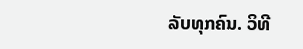ລັບທຸກຄົນ. ວິທີ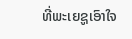ທີ່ພະເຍຊູເອົາໃຈ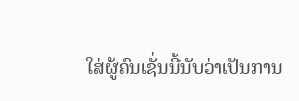ໃສ່ຜູ້ຄົນເຊັ່ນນີ້ນັບວ່າເປັນການ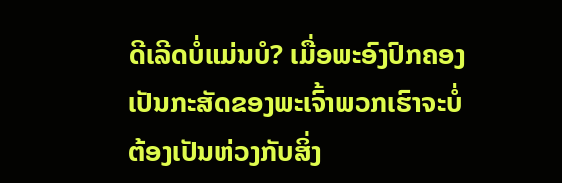ດີເລີດບໍ່ແມ່ນບໍ? ເມື່ອພະອົງປົກຄອງເປັນກະສັດຂອງພະເຈົ້າພວກເຮົາຈະບໍ່ຕ້ອງເປັນຫ່ວງກັບສິ່ງ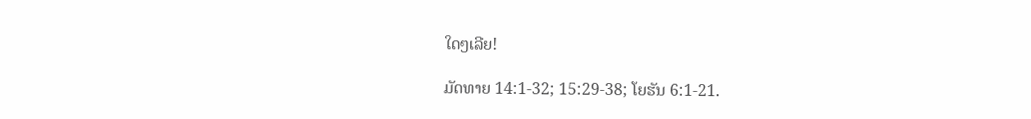ໃດໆເລີຍ!

ມັດທາຍ 14:1-32; 15:29-38; ໂຍຮັນ 6:1-21.